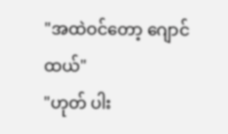"အထဲဝင်တော့ ဂျောင်ထယ်"
"ဟုတ် ပါး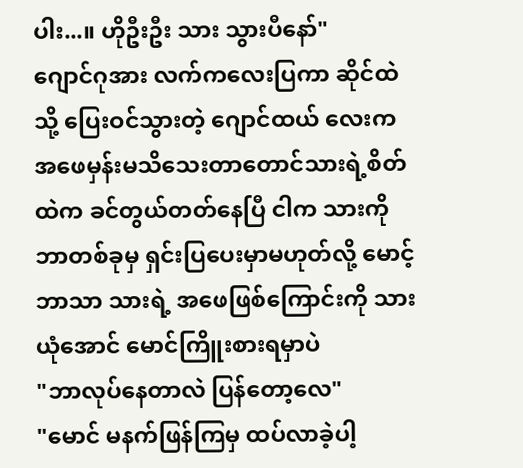ပါး...။ ဟိုဦးဦး သား သွားပီနော်"
ဂျောင်ဂုအား လက်ကလေးပြကာ ဆိုင်ထဲသို့ ပြေးဝင်သွားတဲ့ ဂျောင်ထယ် လေးက အဖေမှန်းမသိသေးတာတောင်သားရဲ့စိတ်ထဲက ခင်တွယ်တတ်နေပြီ ငါက သားကို ဘာတစ်ခုမှ ရှင်းပြပေးမှာမဟုတ်လို့ မောင့်ဘာသာ သားရဲ့ အဖေဖြစ်ကြောင်းကို သားယုံအောင် မောင်ကြိူးစားရမှာပဲ
"ဘာလုပ်နေတာလဲ ပြန်တော့လေ"
"မောင် မနက်ဖြန်ကြမှ ထပ်လာခဲ့ပါ့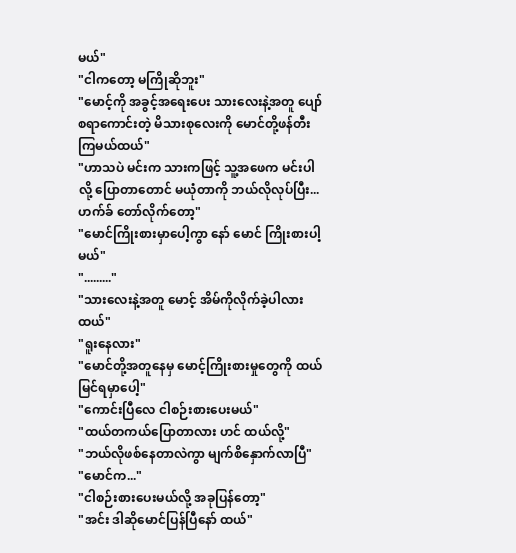မယ်"
"ငါကတော့ မကြိုဆိုဘူး"
"မောင့်ကို အခွင့်အရေးပေး သားလေးနဲ့အတူ ပျော်စရာကောင်းတဲ့ မိသားစုလေးကို မောင်တို့ဖန်တီးကြမယ်ထယ်"
"ဟာသပဲ မင်းက သားကဖြင့် သူ့အဖေက မင်းပါလို့ ပြောတာတောင် မယုံတာကို ဘယ်လိုလုပ်ပြီး...ဟက်ခ် တော်လိုက်တော့"
"မောင်ကြိုးစားမှာပေါ့ကွာ နော် မောင် ကြိုးစားပါ့မယ်"
"........."
"သားလေးနဲ့အတူ မောင့် အိမ်ကိုလိုက်ခဲ့ပါလား ထယ်"
"ရူးနေလား"
"မောင်တို့အတူနေမှ မောင့်ကြိုးစားမှုတွေကို ထယ် မြင်ရမှာပေါ့"
"ကောင်းပြီလေ ငါစဉ်းစားပေးမယ်"
"ထယ်တကယ်ပြောတာလား ဟင် ထယ်လို့"
"ဘယ်လိုဖစ်နေတာလဲကွာ မျက်စိနှောက်လာပြီ"
"မောင်က..."
"ငါစဉ်းစားပေးမယ်လို့ အခုပြန်တော့"
"အင်း ဒါဆိုမောင်ပြန်ပြီနော် ထယ်"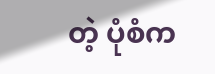တဲ့ ပုံစံက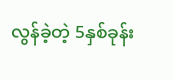လွန်ခဲ့တဲ့ 5နှစ်ခုန်း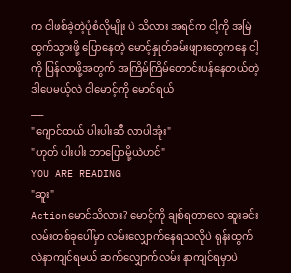က ငါဖစ်ခဲ့တဲ့ပုံစံလိုမျိုး ပဲ သိလား အရင်က ငါ့ကို အမြဲထွက်သွားဖို့ ပြောနေတဲ့ မောင့်နှုတ်ခမ်းဖျားတွေကနေ ငါ့ကို ပြန်လာဖို့အတွက် အကြိမ်ကြိမ်တောင်းပန်နေတယ်တဲ့ ဒါပေမယ့်လဲ ငါမောင့်ကို မောင်ရယ်
___
"ဂျောင်ထယ် ပါးပါးဆီ လာပါအုံး"
"ဟုတ် ပါးပါး ဘာပြောမို့ယဲဟင်"
YOU ARE READING
"ဆူး"
Actionမောင်သိလား? မောင့်ကို ချစ်ရတာလေ ဆူးခင်းလမ်းတစ်ခုပေါ်မှာ လမ်းလျှောက်နေရသလိုပဲ ရုန်းထွက်လဲနာကျင်ရမယ် ဆက်လျှောက်လမ်း နာကျင်ရမှာပဲ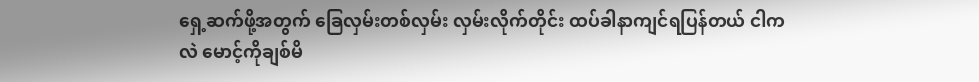ရှေ့ဆက်ဖို့အတွက် ခြေလှမ်းတစ်လှမ်း လှမ်းလိုက်တိုင်း ထပ်ခါနာကျင်ရပြန်တယ် ငါကလဲ မောင့်ကိုချစ်မိ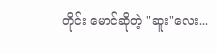တိုင်း မောင်ဆိုတဲ့ "ဆူး"လေး...